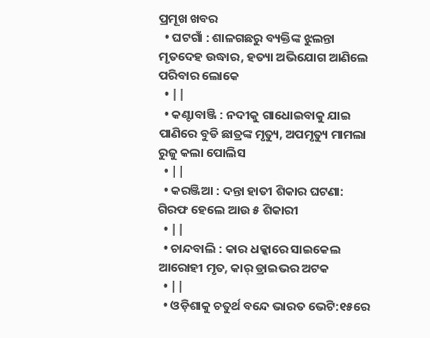ପ୍ରମୂଖ ଖବର
  • ଘଟଗାଁ : ଶାଳଗଛରୁ ବ୍ୟକ୍ତିଙ୍କ ଝୁଲନ୍ତା ମୃତଦେହ ଉଦ୍ଧାର, ହତ୍ୟା ଅଭିଯୋଗ ଆଣିଲେ ପରିବାର ଲୋକେ
  • ||
  • କଣ୍ଟାବାଞ୍ଜି : ନଦୀକୁ ଗାଧୋଇବାକୁ ଯାଇ ପାଣିରେ ବୁଡି ଛାତ୍ରଙ୍କ ମୃତ୍ୟୁ, ଅପମୃତ୍ୟୁ ମାମଲା ରୁଜୁ କଲା ପୋଲିସ
  • ||
  • କରଞ୍ଜିଆ : ଦନ୍ତା ହାତୀ ଶିକାର ଘଟଣା: ଗିରଫ ହେଲେ ଆଉ ୫ ଶିକାରୀ
  • ||
  • ଚାନ୍ଦବାଲି : କାର ଧକ୍କାରେ ସାଇକେଲ ଆରୋହୀ ମୃତ, କାର୍‌ ଡ୍ରାଇଭର ଅଟକ
  • ||
  • ଓଡ଼ିଶାକୁ ଚତୁର୍ଥ ବନ୍ଦେ ଭାରତ ଭେଟି:୧୫ରେ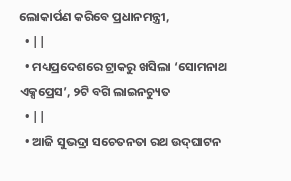ଲୋକାର୍ପଣ କରିବେ ପ୍ରଧାନମନ୍ତ୍ରୀ,
  • ||
  • ମଧ୍ୟପ୍ରଦେଶରେ ଟ୍ରାକରୁ ଖସିଲା ‘ସୋମନାଥ ଏକ୍ସପ୍ରେସ’, ୨ଟି ବଗି ଲାଇନଚ୍ୟୁତ
  • ||
  • ଆଜି ସୁଭଦ୍ରା ସଚେତନତା ରଥ ଉଦ୍‌ଘାଟନ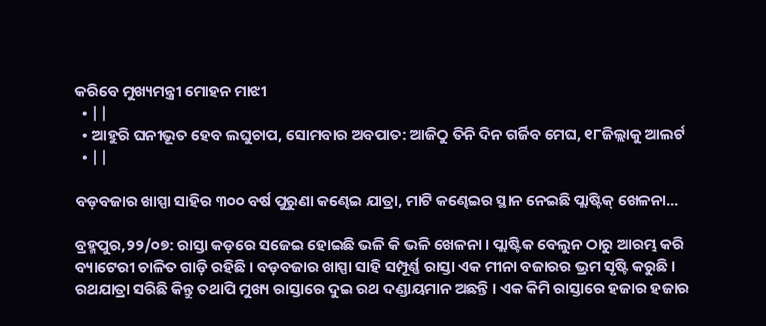କରିବେ ମୁଖ୍ୟମନ୍ତ୍ରୀ ମୋହନ ମାଝୀ
  • ||
  • ଆହୁରି ଘନୀଭୂତ ହେବ ଲଘୁଚାପ, ସୋମବାର ଅବପାତ: ଆଜିଠୁ ତିନି ଦିନ ଗର୍ଜିବ ମେଘ, ୧୮ଜିଲ୍ଲାକୁ ଆଲର୍ଟ
  • ||

ବଡ଼ବଜାର ଖାସ୍ପା ସାହିର ୩୦୦ ବର୍ଷ ପୁରୁଣା କଣ୍ଢେଇ ଯାତ୍ରା, ମାଟି କଣ୍ଢେଇର ସ୍ଥାନ ନେଇଛି ପ୍ଲାଷ୍ଟିକ୍‌ ଖେଳନା...

ବ୍ରହ୍ମପୁର,୨୨/୦୭: ରାସ୍ତା କଡ଼ରେ ସଜେଇ ହୋଇଛି ଭଳି କି ଭଳି ଖେଳନା । ପ୍ଲାଷ୍ଟିକ ବେଲୁନ ଠାରୁ ଆରମ୍ଭ କରି ବ୍ୟାଟେରୀ ଚାଳିତ ଗାଡ଼ି ରହିଛି । ବଡ଼ବଜାର ଖାସ୍ପା ସାହି ସମ୍ପୂର୍ଣ୍ଣ ରାସ୍ତା ଏକ ମୀନା ବଜାରର ଭ୍ରମ ସୃଷ୍ଟି କରୁଛି । ରଥଯାତ୍ରା ସରିଛି କିନ୍ତୁ ତଥାପି ମୁଖ୍ୟ ରାସ୍ତାରେ ଦୁଇ ରଥ ଦଣ୍ଡାୟମାନ ଅଛନ୍ତି । ଏକ କିମି ରାସ୍ତାରେ ହଜାର ହଜାର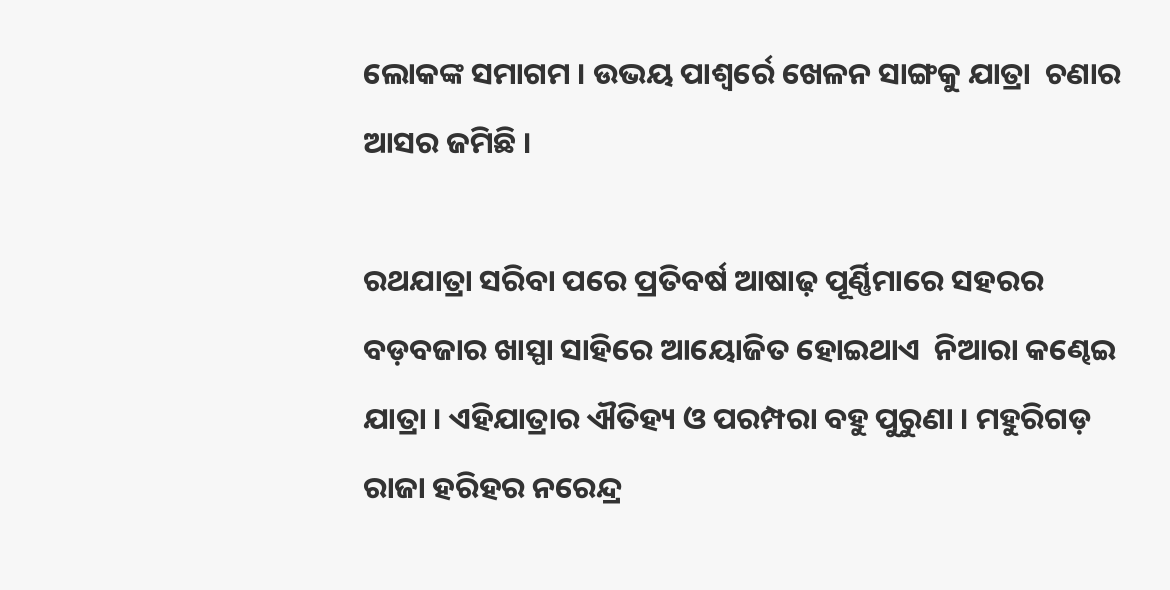ଲୋକଙ୍କ ସମାଗମ । ଉଭୟ ପାଶ୍ୱର୍ରେ ଖେଳନ ସାଙ୍ଗକୁ ଯାତ୍ରା  ଚଣାର ଆସର ଜମିଛି ।

ରଥଯାତ୍ରା ସରିବା ପରେ ପ୍ରତିବର୍ଷ ଆଷାଢ଼ ପୂର୍ଣ୍ଣିମାରେ ସହରର ବଡ଼ବଜାର ଖାସ୍ପା ସାହିରେ ଆୟୋଜିତ ହୋଇଥାଏ  ନିଆରା କଣ୍ଢେଇ ଯାତ୍ରା । ଏହିଯାତ୍ରାର ଐତିହ୍ୟ ଓ ପରମ୍ପରା ବହୁ ପୁରୁଣା । ମହୁରିଗଡ଼ ରାଜା ହରିହର ନରେନ୍ଦ୍ର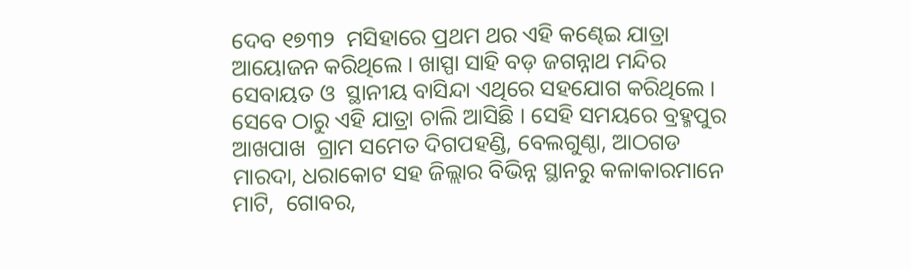ଦେବ ୧୭୩୨  ମସିହାରେ ପ୍ରଥମ ଥର ଏହି କଣ୍ଢେଇ ଯାତ୍ରା ଆୟୋଜନ କରିଥିଲେ । ଖାସ୍ପା ସାହି ବଡ଼ ଜଗନ୍ନାଥ ମନ୍ଦିର ସେବାୟତ ଓ  ସ୍ଥାନୀୟ ବାସିନ୍ଦା ଏଥିରେ ସହଯୋଗ କରିଥିଲେ । ସେବେ ଠାରୁ ଏହି ଯାତ୍ରା ଚାଲି ଆସିଛି । ସେହି ସମୟରେ ବ୍ରହ୍ମପୁର ଆଖପାଖ  ଗ୍ରାମ ସମେତ ଦିଗପହଣ୍ଡି, ବେଲଗୁଣ୍ଠା, ଆଠଗଡ ମାରଦା, ଧରାକୋଟ ସହ ଜିଲ୍ଲାର ବିଭିନ୍ନ ସ୍ଥାନରୁ କଳାକାରମାନେ ମାଟି,  ଗୋବର,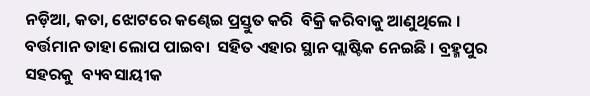ନଡ଼ିଆ, କତା, ଝୋଟରେ କଣ୍ଢେଇ ପ୍ରସ୍ତୁତ କରି  ବିକ୍ରି କରିବାକୁ ଆଣୁଥିଲେ । ବର୍ତ୍ତମାନ ତାହା ଲୋପ ପାଇବା  ସହିତ ଏହାର ସ୍ଥାନ ପ୍ଲାଷ୍ଟିକ ନେଇଛି । ବ୍ରହ୍ମପୁର ସହରକୁ  ବ୍ୟବସାୟୀକ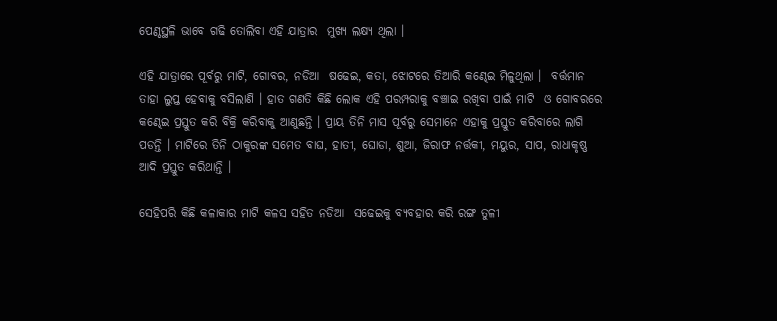ପେଣ୍ଠସ୍ଥଳି ଭାବେ ଗଢି ତୋଲିବା ଏହି ଯାତ୍ରାର  ମୁଖ୍ୟ ଲକ୍ଷ୍ୟ ଥିଲା ।

ଏହି ଯାତ୍ରାରେ ପୂର୍ବରୁ ମାଟି, ଗୋବର, ନଡିଆ  ଷଢେଇ, କତା, ଝୋଟରେ ତିଆରି କଣ୍ଢେଇ ମିଳୁଥିଲା ।  ବର୍ତ୍ତମାନ ତାହା ଲୁପ୍ତ ହେବାକୁ ବସିଲାଣି । ହାତ ଗଣତି କିଛି ଲୋକ ଏହି ପରମ୍ପରାକୁ ବଞ୍ଚାଇ ରଖିବା ପାଇଁ ମାଟି  ଓ ଗୋବରରେ କଣ୍ଢେଇ ପ୍ରସ୍ତୁତ କରି ବିକ୍ରି କରିବାକୁ ଆଣୁଛନ୍ତି । ପ୍ରାୟ ତିନି ମାସ ପୂର୍ବରୁ ସେମାନେ ଏହାକୁ ପ୍ରସ୍ତୁତ କରିବାରେ ଲାଗି ପଡନ୍ତି । ମାଟିରେ ତିନି ଠାକୁରଙ୍କ ସମେତ ବାଘ, ହାତୀ, ଘୋଡା, ଶୁଆ, ଜିରାଫ ନର୍ତ୍ତକୀ, ମୟୁର, ସାପ, ରାଧାକୃଷ୍ଣ ଆଦି ପ୍ରସ୍ତୁତ କରିଥାନ୍ତି ।

ସେହିପରି କିଛି କଳାକାର ମାଟି କଳସ ସହିତ ନଡିଆ  ସଢେଇକୁ ବ୍ୟବହାର କରି ରଙ୍ଗ ତୁଳୀ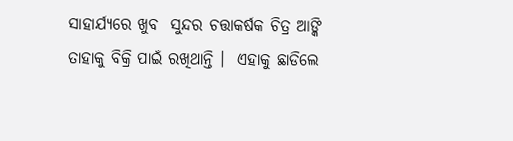ସାହାର୍ଯ୍ୟରେ ଖୁବ  ସୁନ୍ଦର ଚତ୍ତାକର୍ଷକ ଚିତ୍ର ଆଙ୍କି ତାହାକୁ ବିକ୍ରି ପାଇଁ ରଖିଥାନ୍ତି ।  ଏହାକୁ ଛାଡିଲେ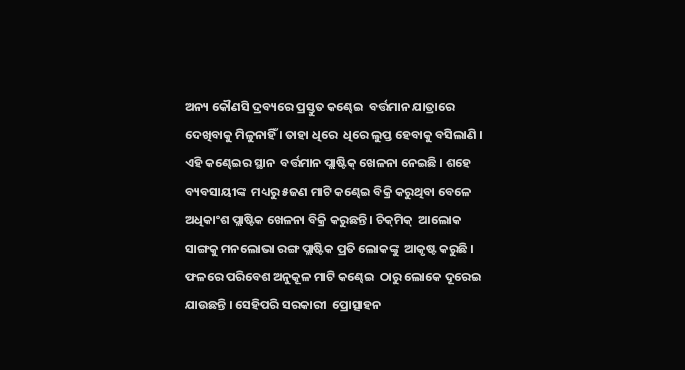ଅନ୍ୟ କୌଣସି ଦ୍ରବ୍ୟରେ ପ୍ରସ୍ତୁତ କଣ୍ଢେଇ  ବର୍ତ୍ତମାନ ଯାତ୍ରାରେ ଦେଖିବାକୁ ମିଳୁନାହିଁ । ତାହା ଧିରେ  ଧିରେ ଲୁପ୍ତ ହେବାକୁ ବସିଲାଣି । ଏହି କଣ୍ଢେଇର ସ୍ଥାନ  ବର୍ତ୍ତମାନ ପ୍ଲାଷ୍ଟିକ୍‌ ଖେଳନା ନେଇଛି । ଶହେ ବ୍ୟବସାୟୀଙ୍କ  ମଧ୍ୟରୁ ୫ଜଣ ମାଟି କଣ୍ଢେଇ ବିକ୍ରି କରୁଥିବା ବେଳେ  ଅଧିକାଂଶ ପ୍ଲାଷ୍ଟିକ ଖେଳନା ବିକ୍ରି କରୁଛନ୍ତି । ଚିକ୍‌ମିକ୍‌  ଆଲୋକ ସାଙ୍ଗକୁ ମନଲୋଭା ରଙ୍ଗ ପ୍ଲାଷ୍ଟିକ ପ୍ରତି ଲୋକଙ୍କୁ  ଆକୃଷ୍ଟ କରୁଛି । ଫଳରେ ପରିବେଶ ଅନୁକୂଳ ମାଟି କଣ୍ଢେଇ  ଠାରୁ ଲୋକେ ଦୂରେଇ ଯାଉଛନ୍ତି । ସେହିପରି ସରକାରୀ  ପ୍ରୋତ୍ସାହନ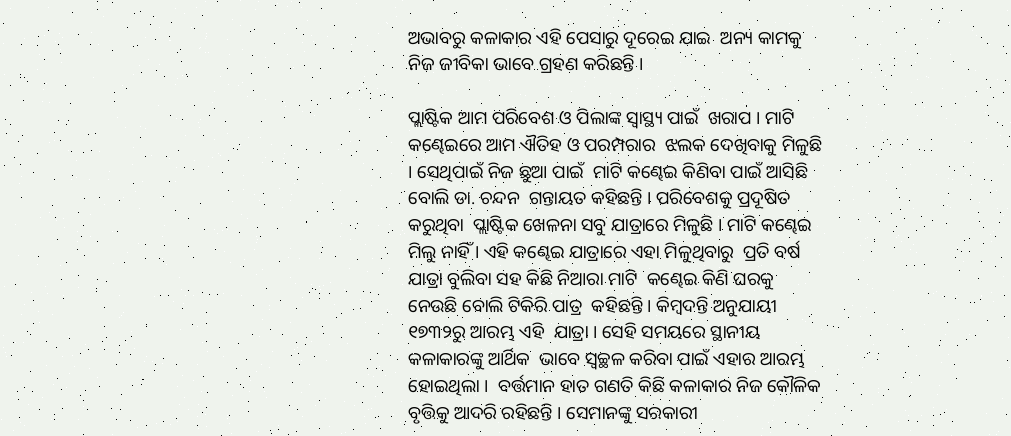ଅଭାବରୁ କଳାକାର ଏହି ପେସାରୁ ଦୂରେଇ ଯାଇ  ଅନ୍ୟ କାମକୁ ନିଜ ଜୀବିକା ଭାବେ ଗ୍ରହଣ କରିଛନ୍ତି ।

ପ୍ଲାଷ୍ଟିକ ଆମ ପରିବେଶ ଓ ପିଲାଙ୍କ ସ୍ୱାସ୍ଥ୍ୟ ପାଇଁ  ଖରାପ । ମାଟି କଣ୍ଢେଇରେ ଆମ ଐତିହ ଓ ପରମ୍ପରାର  ଝଲକ ଦେଖିବାକୁ ମିଳୁଛି । ସେଥିପାଇଁ ନିଜ ଛୁଆ ପାଇଁ  ମାଟି କଣ୍ଢେଇ କିଣିବା ପାଇଁ ଆସିଛି ବୋଲି ଡା. ଚନ୍ଦନ  ଗନ୍ତାୟତ କହିଛନ୍ତି । ପରିବେଶକୁ ପ୍ରଦୂଷିତ କରୁଥିବା  ପ୍ଲାଷ୍ଟିକ ଖେଳନା ସବୁ ଯାତ୍ରାରେ ମିଳୁଛି । ମାଟି କଣ୍ଢେଇ  ମିଲୁ ନାହିଁ । ଏହି କଣ୍ଢେଇ ଯାତ୍ରାରେ ଏହା ମିଳୁଥିବାରୁ  ପ୍ରତି ବର୍ଷ ଯାତ୍ରା ବୁଲିବା ସହ କିଛି ନିଆରା ମାଟି  କଣ୍ଢେଇ କିଣି ଘରକୁ ନେଉଛି ବୋଲି ଟିକିରି ପାତ୍ର  କହିଛନ୍ତି । କିମ୍ବଦନ୍ତି ଅନୁଯାୟୀ ୧୭୩୨ରୁ ଆରମ୍ଭ ଏହି  ଯାତ୍ରା । ସେହି ସମୟରେ ସ୍ଥାନୀୟ କଳାକାରଙ୍କୁ ଆର୍ଥିକ  ଭାବେ ସ୍ୱଚ୍ଛଳ କରିବା ପାଇଁ ଏହାର ଆରମ୍ଭ ହୋଇଥିଲା ।  ବର୍ତ୍ତମାନ ହାତ ଗଣତି କିଛି କଳାକାର ନିଜ କୌଳିକ  ବୃତ୍ତିକୁ ଆଦରି ରହିଛନ୍ତି । ସେମାନଙ୍କୁ ସରକାରୀ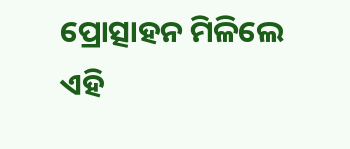ପ୍ରୋତ୍ସାହନ ମିଳିଲେ ଏହି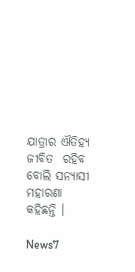ଯାତ୍ରାର ଐତିହ୍ୟ ଜୀବିତ  ରହିବ ବୋଲି ସନ୍ୟାସୀ ମହାରଣା କହିଛନ୍ତି ।

News7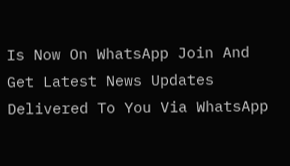Is Now On WhatsApp Join And Get Latest News Updates Delivered To You Via WhatsApp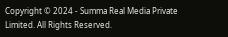Copyright © 2024 - Summa Real Media Private Limited. All Rights Reserved.